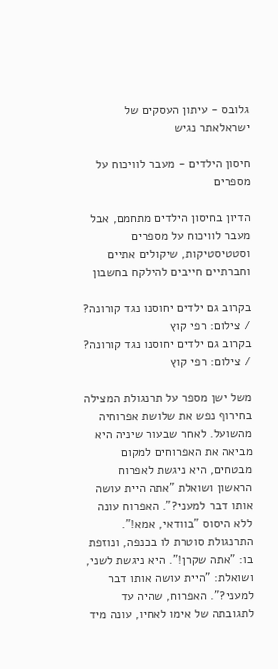גלובס - עיתון העסקים של ישראלאתר נגיש

חיסון הילדים - מעבר לוויכוח על מספרים

הדיון בחיסון הילדים מתחמם, אבל מעבר לוויכוח על מספרים וסטטיסטיקות, שיקולים אתיים וחברתיים חייבים להילקח בחשבון

בקרוב גם ילדים יחוסנו נגד קורונה? / צילום: רפי קוץ
בקרוב גם ילדים יחוסנו נגד קורונה? / צילום: רפי קוץ

משל ישן מספר על תרנגולת המצילה בחירוף נפש את שלושת אפרוחיה מהשועל. לאחר שבעור שיניה היא מביאה את האפרוחים למקום מבטחים, היא ניגשת לאפרוח הראשון ושואלת "אתה היית עושה אותו דבר למעני?". האפרוח עונה ללא היסוס "בוודאי, אמא!". התרנגולת סוטרת לו בכנפה, ונוזפת בו: "אתה שקרן!". היא ניגשת לשני, ושואלת: "היית עושה אותו דבר למעני?". האפרוח, שהיה עד לתגובתה של אימו לאחיו, עונה מיד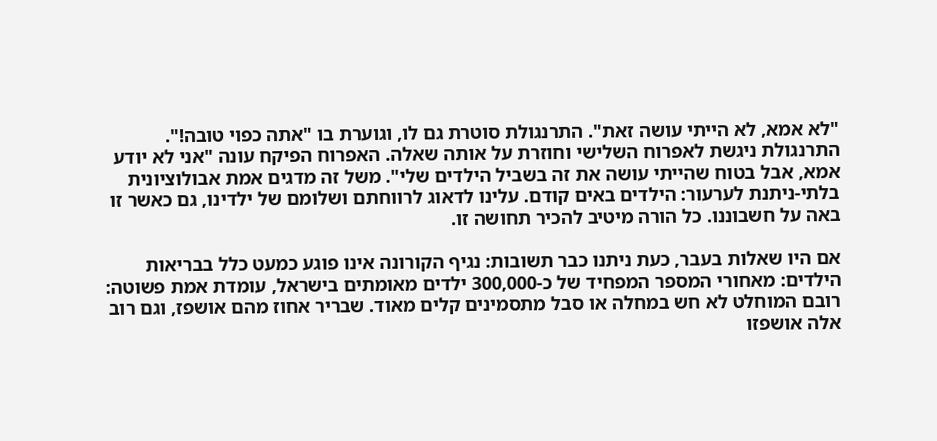"לא אמא, לא הייתי עושה זאת". התרנגולת סוטרת גם לו, וגוערת בו "אתה כפוי טובה!". התרנגולת ניגשת לאפרוח השלישי וחוזרת על אותה שאלה. האפרוח הפיקח עונה "אני לא יודע אמא, אבל בטוח שהייתי עושה את זה בשביל הילדים שלי". משל זה מדגים אמת אבולוציונית בלתי-ניתנת לערעור: הילדים באים קודם. עלינו לדאוג לרווחתם ושלומם של ילדינו, גם כאשר זו באה על חשבוננו. כל הורה מיטיב להכיר תחושה זו.

אם היו שאלות בעבר, כעת ניתנו כבר תשובות: נגיף הקורונה אינו פוגע כמעט כלל בבריאות הילדים: מאחורי המספר המפחיד של כ-300,000 ילדים מאומתים בישראל, עומדת אמת פשוטה: רובם המוחלט לא חש במחלה או סבל מתסמינים קלים מאוד. שבריר אחוז מהם אושפז, וגם רוב אלה אושפזו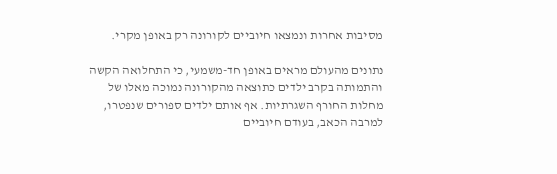מסיבות אחרות ונמצאו חיוביים לקורונה רק באופן מקרי.

נתונים מהעולם מראים באופן חד-משמעי, כי התחלואה הקשה והתמותה בקרב ילדים כתוצאה מהקורונה נמוכה מאלו של מחלות החורף השגרתיות. אף אותם ילדים ספורים שנפטרו, למרבה הכאב, בעודם חיוביים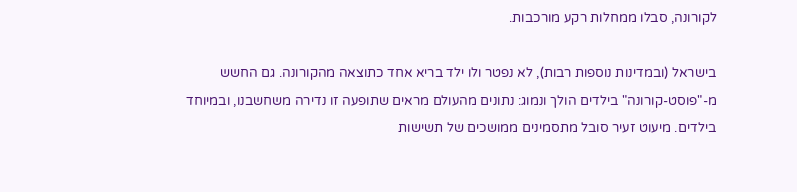לקורונה, סבלו ממחלות רקע מורכבות.

בישראל (ובמדינות נוספות רבות), לא נפטר ולו ילד בריא אחד כתוצאה מהקורונה. גם החשש מ-"פוסט-קורונה" בילדים הולך ונמוג: נתונים מהעולם מראים שתופעה זו נדירה משחשבנו, ובמיוחד בילדים. מיעוט זעיר סובל מתסמינים ממושכים של תשישות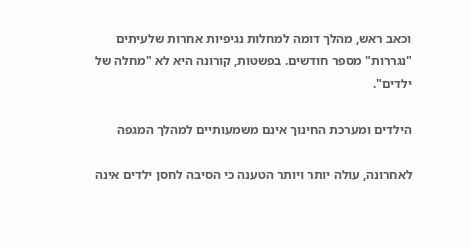וכאב ראש, מהלך דומה למחלות נגיפיות אחרות שלעיתים "נגררות" מספר חודשים. בפשטות, קורונה היא לא "מחלה של ילדים".

הילדים ומערכת החינוך אינם משמעותיים למהלך המגפה

לאחרונה, עולה יותר ויותר הטענה כי הסיבה לחסן ילדים אינה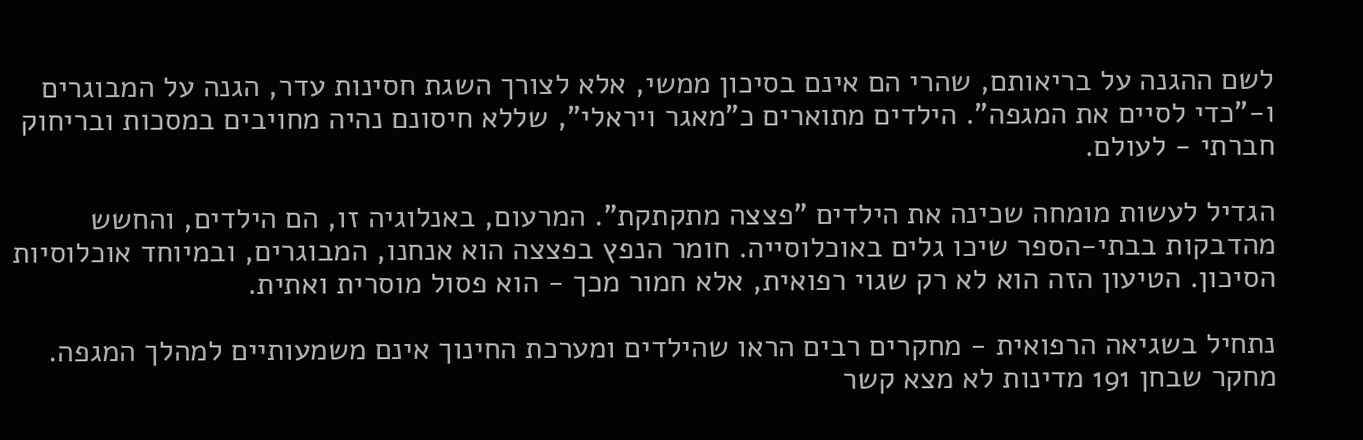לשם ההגנה על בריאותם, שהרי הם אינם בסיכון ממשי, אלא לצורך השגת חסינות עדר, הגנה על המבוגרים ו-"כדי לסיים את המגפה". הילדים מתוארים כ"מאגר ויראלי", שללא חיסונם נהיה מחויבים במסכות ובריחוק חברתי - לעולם.

הגדיל לעשות מומחה שכינה את הילדים "פצצה מתקתקת". המרעום, באנלוגיה זו, הם הילדים, והחשש מהדבקות בבתי-הספר שיכו גלים באוכלוסייה. חומר הנפץ בפצצה הוא אנחנו, המבוגרים, ובמיוחד אוכלוסיות הסיכון. הטיעון הזה הוא לא רק שגוי רפואית, אלא חמור מכך - הוא פסול מוסרית ואתית.

נתחיל בשגיאה הרפואית - מחקרים רבים הראו שהילדים ומערכת החינוך אינם משמעותיים למהלך המגפה. מחקר שבחן 191 מדינות לא מצא קשר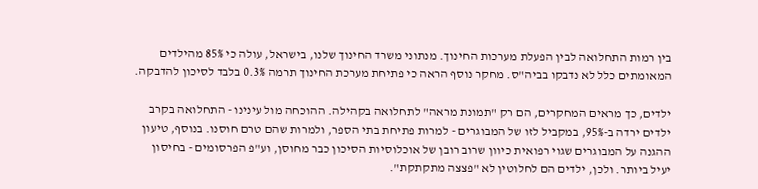בין רמות התחלואה לבין הפעלת מערכות החינוך. מנתוני משרד החינוך שלנו, בישראל, עולה כי 85% מהילדים המאומתים כלל לא נדבקו בביה"ס. מחקר נוסף הראה כי פתיחת מערכת החינוך תרמה 0.3% בלבד לסיכון להדבקה.

ילדים, כך מראים המחקרים, הם רק "תמונת מראה" לתחלואה בקהילה. ההוכחה מול עינינו - התחלואה בקרב ילדים ירדה ב-95%, במקביל לזו של המבוגרים - למרות פתיחת בתי הספר, ולמרות שהם טרם חוסנו. בנוסף, טיעון ההגנה על המבוגרים שגוי רפואית כיוון שרוב רובן של אוכלוסיות הסיכון כבר מחוסן, וע"פ הפרסומים - בחיסון יעיל ביותר. ולכן, ילדים הם לחלוטין לא "פצצה מתקתקת".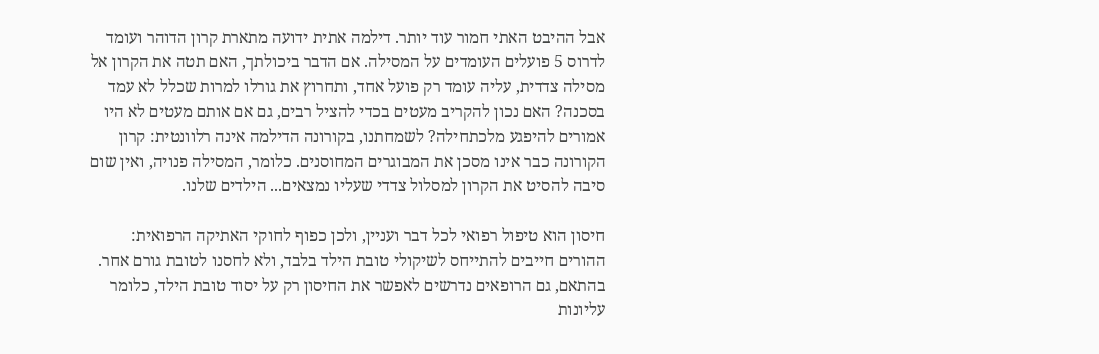אבל ההיבט האתי חמור עוד יותר. דילמה אתית ידועה מתארת קרון הדוהר ועומד לדרוס 5 פועלים העומדים על המסילה. אם הדבר ביכולתך, האם תטה את הקרון אל מסילה צדדית, עליה עומד רק פועל אחד, ותחרוץ את גורלו למרות שכלל לא עמד בסכנה? האם נכון להקריב מעטים בכדי להציל רבים, גם אם אותם מעטים לא היו אמורים להיפגע מלכתחילה? לשמחתנו, בקורונה הדילמה אינה רלוונטית: קרון הקורונה כבר אינו מסכן את המבוגרים המחוסנים. כלומר, המסילה פנויה, ואין שום סיבה להסיט את הקרון למסלול צדדי שעליו נמצאים... הילדים שלנו.

חיסון הוא טיפול רפואי לכל דבר ועניין, ולכן כפוף לחוקי האתיקה הרפואית: ההורים חייבים להתייחס לשיקולי טובת הילד בלבד, ולא לחסנו לטובת גורם אחר. בהתאם, גם הרופאים נדרשים לאפשר את החיסון רק על יסוד טובת הילד, כלומר עליונות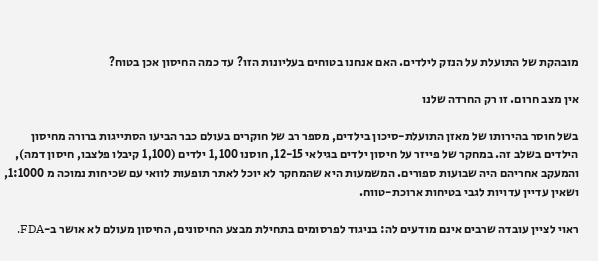מובהקת של התועלת על הנזק לילדים. האם אנחנו בטוחים בעליונות הזו? עד כמה החיסון אכן בטוח?

אין מצב חרום. זו רק החרדה שלנו

בשל חוסר בהירותו של מאזן התועלת-סיכון בילדים, מספר רב של חוקרים בעולם כבר הביעו הסתייגות ברורה מחיסון הילדים בשלב זה. במחקר של פייזר על חיסון ילדים בגילאי 12-15, חוסנו 1,100 ילדים (1,100 קיבלו פלצבו, חיסון דמה), והמעקב אחריהם היה שבועות ספורים. המשמעות היא שהמחקר לא יוכל לאתר תופעות לוואי עם שכיחות נמוכה מ 1:1000, ושאין עדיין עדויות לגבי בטיחות ארוכת-טווח.

ראוי לציין עובדה שרבים אינם מודעים לה: בניגוד לפרסומים בתחילת מבצע החיסונים, החיסון מעולם לא אושר ב-FDA.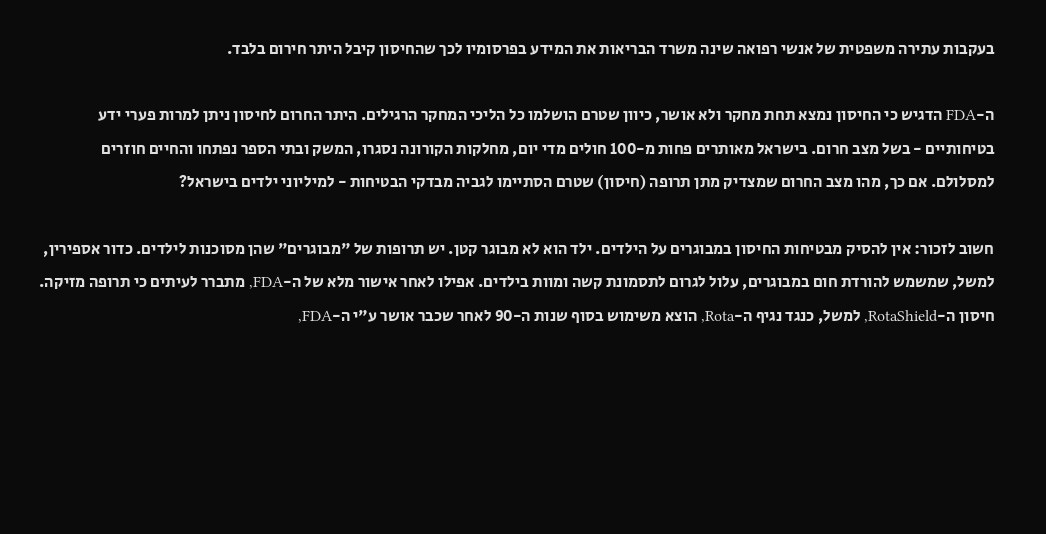בעקבות עתירה משפטית של אנשי רפואה שינה משרד הבריאות את המידע בפרסומיו לכך שהחיסון קיבל היתר חירום בלבד.

ה-FDA הדגיש כי החיסון נמצא תחת מחקר ולא אושר, כיוון שטרם הושלמו כל הליכי המחקר הרגילים. היתר החרום לחיסון ניתן למרות פערי ידע בטיחותיים - בשל מצב חרום. בישראל מאותרים פחות מ-100 חולים מדי יום, מחלקות הקורונה נסגרו, המשק ובתי הספר נפתחו והחיים חוזרים למסלולם. אם כך, מהו מצב החרום שמצדיק מתן תרופה (חיסון) שטרם הסתיימו לגביה מבדקי הבטיחות - למיליוני ילדים בישראל?

חשוב לזכור: אין להסיק מבטיחות החיסון במבוגרים על הילדים. ילד הוא לא מבוגר קטן. יש תרופות של "מבוגרים" שהן מסוכנות לילדים. כדור אספירין, למשל, שמשמש להורדת חום במבוגרים, עלול לגרום לתסמונת קשה ומוות בילדים. אפילו לאחר אישור מלא של ה-FDA, מתברר לעיתים כי תרופה מזיקה. חיסון ה-RotaShield, למשל, כנגד נגיף ה-Rota, הוצא משימוש בסוף שנות ה-90 לאחר שכבר אושר ע"י ה-FDA,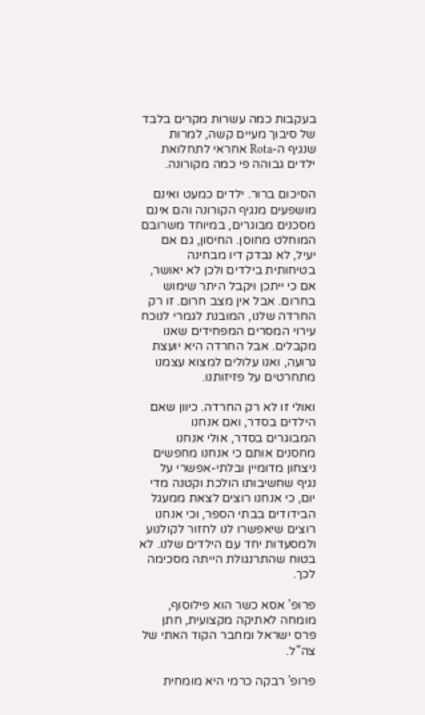בעקבות כמה עשרות מקרים בלבד של סיבוך מעיים קשה, למרות שנגיף ה-Rota אחראי לתחלואת ילדים גבוהה פי כמה מקורונה.

הסיכום ברור. ילדים כמעט ואינם מושפעים מנגיף הקורונה והם אינם מסכנים מבוגרים, במיוחד משרובם המוחלט מחוסן. החיסון, גם אם יעיל, לא נבדק דיו מבחינה בטיחותית בילדים ולכן לא יאושר, אם כי ייתכן ויקבל היתר שימוש בחרום. אבל אין מצב חרום. זו רק החרדה שלנו, המובנת לגמרי לנוכח עירוי המסרים המפחידים שאנו מקבלים. אבל החרדה היא יועצת גרועה, ואנו עלולים למצוא עצמנו מתחרטים על פזיזותנו.

ואולי זו לא רק החרדה. כיוון שאם הילדים בסדר, ואם אנחנו המבוגרים בסדר, אולי אנחנו מחסנים אותם כי אנחנו מחפשים ניצחון מדומיין ובלתי-אפשרי על נגיף שחשיבותו הולכת וקטנה מדי יום, כי אנחנו רוצים לצאת ממעגל הבידודים בבתי הספר, וכי אנחנו רוצים שיאפשרו לנו לחזור לקולנוע ולמסעדות יחד עם הילדים שלנו. לא בטוח שהתרנגולת הייתה מסכימה לכך.

פרופ' אסא כשר הוא פילוסוף, מומחה לאתיקה מקצועית, חתן פרס ישראל ומחבר הקוד האתי של צה"ל.

פרופ' רבקה כרמי היא מומחית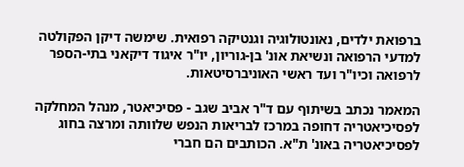ברפואת ילדים, נאונטולוגיה וגנטיקה רפואית. שימשה דיקן הפקולטה למדעי הרפואה ונשיאת אונ' בן-גוריון, יו"ר איגוד דיקאני בתי-הספר לרפואה וכיו"ר ועד ראשי האוניברסיטאות.

המאמר נכתב בשיתוף עם ד"ר אביב שגב - פסיכיאטר, מנהל המחלקה לפסיכיאטריה דחופה במרכז לבריאות הנפש שלוותה ומרצה בחוג לפסיכיאטריה באונ' ת"א. הכותבים הם חברי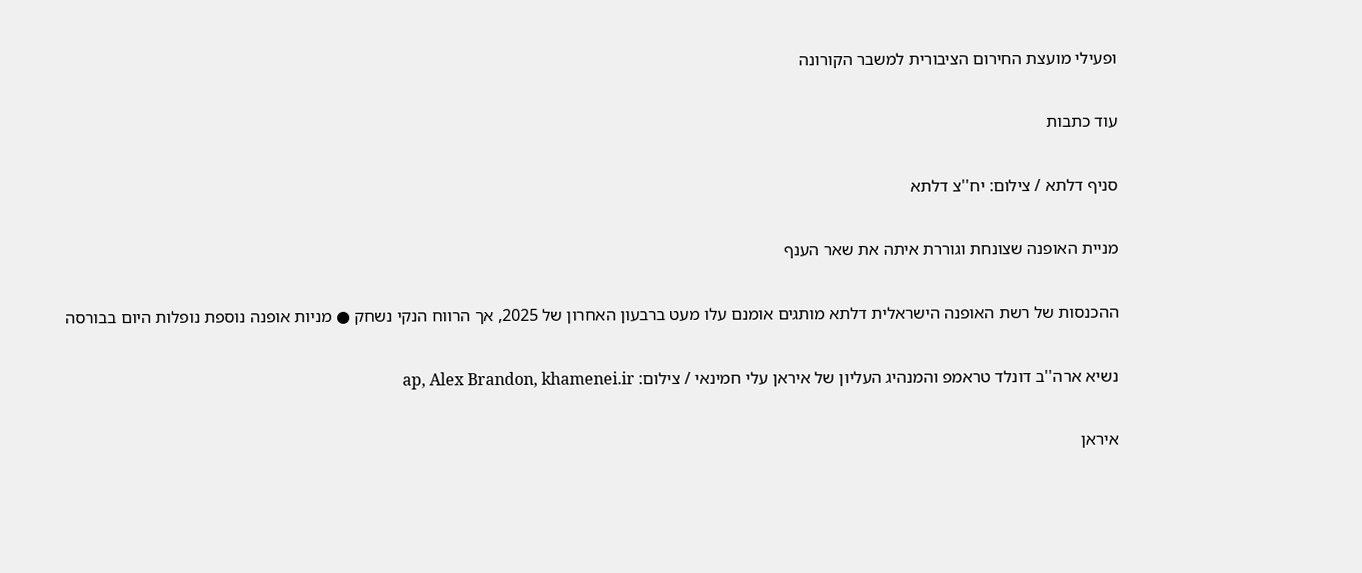ופעילי מועצת החירום הציבורית למשבר הקורונה

עוד כתבות

סניף דלתא / צילום: יח''צ דלתא

מניית האופנה שצונחת וגוררת איתה את שאר הענף

ההכנסות של רשת האופנה הישראלית דלתא מותגים אומנם עלו מעט ברבעון האחרון של 2025, אך הרווח הנקי נשחק ● מניות אופנה נוספת נופלות היום בבורסה

נשיא ארה''ב דונלד טראמפ והמנהיג העליון של איראן עלי חמינאי / צילום: ap, Alex Brandon, khamenei.ir

איראן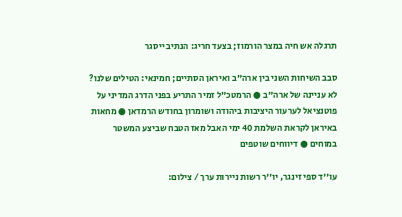תרגלה אש חיה במצר הורמוז; בצעד חריג: הנתיב ייסגר

סבב השיחות השני בין ארה"ב ואיראן הסתיים; חמינאי: הטילים שלנו? לא עניינה של ארה"ב ● הרמטכ"ל זמיר התריע בפני הדרג המדיני על פוטנציאל לערעור היציבות ביהודה ושומרון בחודש הרמדאן ● מחאות באיראן לקראת השלמת 40 ימי האבל מאז הטבח שביצע המשטר במוחים ● דיווחים שוטפים

עו''ד ספי זינגר, יו''ר רשות ניירות ערך / צילום: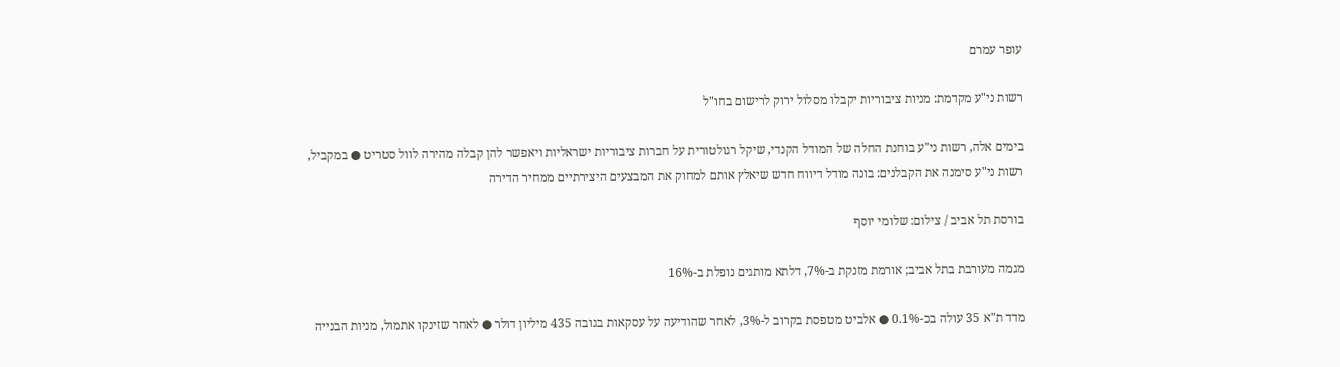עופר עמרם

רשות ני"ע מקדמת: מניות ציבוריות יקבלו מסלול ירוק לרישום בחו"ל

בימים אלה, רשות ני"ע בוחנת החלה של המודל הקנדי, שיקל רגולטורית על חברות ציבוריות ישראליות ויאפשר להן קבלה מהירה לוול סטריט ● במקביל, רשות ני"ע סימנה את הקבלנים: בונה מודל דיווח חדש שיאלץ אותם למחוק את המבצעים היצירתיים ממחיר הדירה

בורסת תל אביב / צילום: שלומי יוסף

מגמה מעורבת בתל אביב; אורמת מזנקת ב-7%, דלתא מותגים נופלת ב-16%

מדד ת"א 35 עולה בכ-0.1% ● אלביט מטפסת בקרוב ל-3%, לאחר שהודיעה על עסקאות בגובה 435 מיליון דולר ● לאחר שזינקו אתמול, מניות הבנייה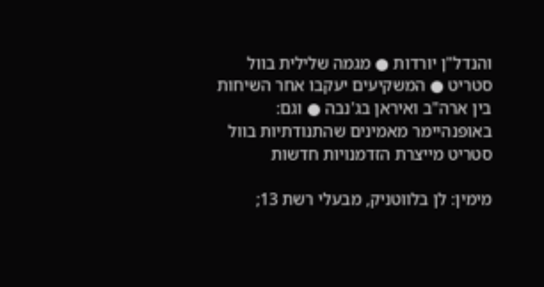והנדל"ן יורדות ● מגמה שלילית בוול סטריט ● המשקיעים יעקבו אחר השיחות בין ארה"ב ואיראן בג'נבה ● וגם: באופנהיימר מאמינים שהתנודתיות בוול סטריט מייצרת הזדמנויות חדשות

מימין: לן בלווטניק, מבעלי רשת 13;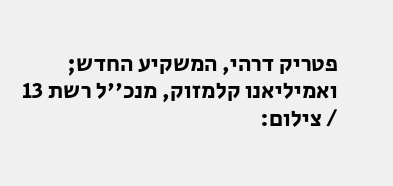פטריק דרהי, המשקיע החדש; ואמיליאנו קלמזוק, מנכ''ל רשת 13 / צילום: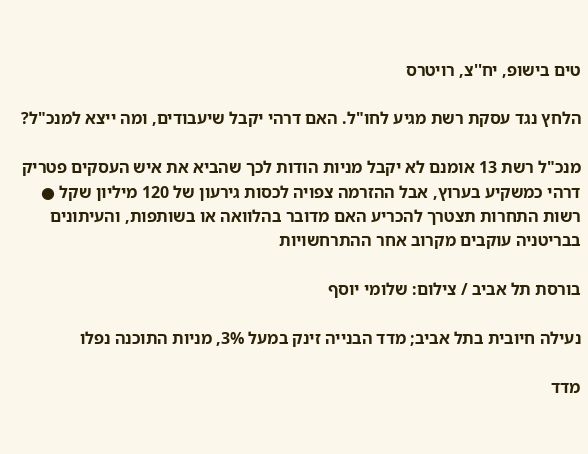טים בישופ, יח''צ, רויטרס

הלחץ נגד עסקת רשת מגיע לחו"ל. האם דרהי יקבל שיעבודים, ומה ייצא למנכ"ל?

מנכ"ל רשת 13 אומנם לא יקבל מניות הודות לכך שהביא את איש העסקים פטריק דרהי כמשקיע בערוץ, אבל ההזרמה צפויה לכסות גירעון של 120 מיליון שקל ● רשות התחרות תצטרך להכריע האם מדובר בהלוואה או בשותפות, והעיתונים בבריטניה עוקבים מקרוב אחר ההתרחשויות

בורסת תל אביב / צילום: שלומי יוסף

נעילה חיובית בתל אביב; מדד הבנייה זינק במעל 3%, מניות התוכנה נפלו

מדד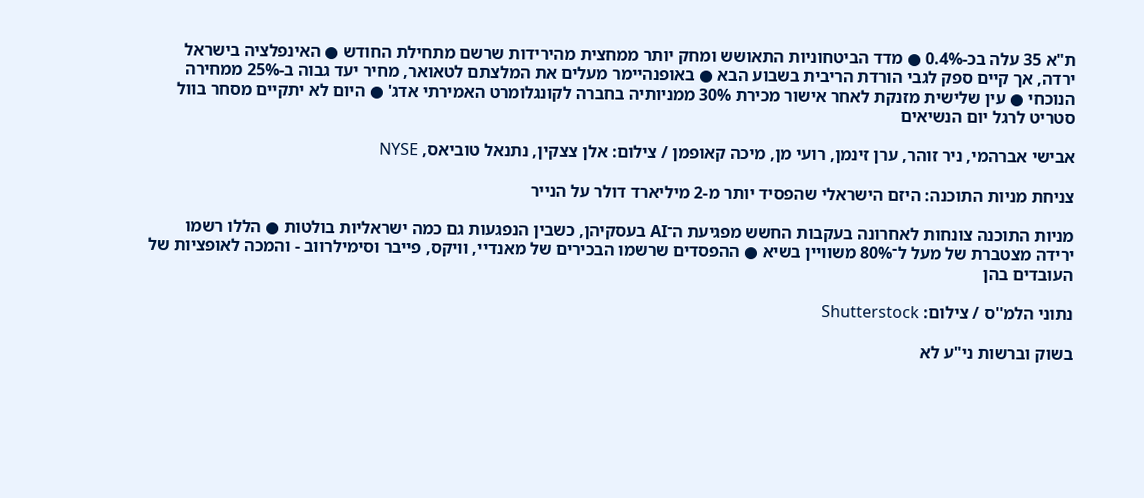ת"א 35 עלה בכ-0.4% ● מדד הביטחוניות התאושש ומחק יותר ממחצית מהירידות שרשם מתחילת החודש ● האינפלציה בישראל ירדה, אך קיים ספק לגבי הורדת הריבית בשבוע הבא ● באופנהיימר מעלים את המלצתם לטאואר, מחיר יעד גבוה ב-25% ממחירה הנוכחי ● עין שלישית מזנקת לאחר אישור מכירת 30% ממניותיה בחברה לקונגלומרט האמירתי אדג' ● היום לא יתקיים מסחר בוול סטריט לרגל יום הנשיאים

אבישי אברהמי, ניר זוהר, ערן זינמן, רועי מן, מיכה קאופמן / צילום: אלן צצקין, נתנאל טוביאס, NYSE

צניחת מניות התוכנה: היזם הישראלי שהפסיד יותר מ-2 מיליארד דולר על הנייר

מניות התוכנה צונחות לאחרונה בעקבות החשש מפגיעת ה־AI בעסקיהן, כשבין הנפגעות גם כמה ישראליות בולטות ● הללו רשמו ירידה מצטברת של מעל ל־80% משוויין בשיא ● ההפסדים שרשמו הבכירים של מאנדיי, וויקס, פייבר וסימילרווב - והמכה לאופציות של העובדים בהן

נתוני הלמ''ס / צילום: Shutterstock

בשוק וברשות ני"ע לא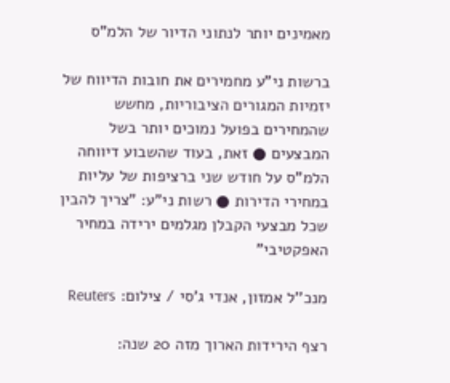מאמינים יותר לנתוני הדיור של הלמ"ס

ברשות ני"ע מחמירים את חובות הדיווח של יזמיות המגורים הציבוריות, מחשש שהמחירים בפועל נמוכים יותר בשל המבצעים ● זאת, בעוד שהשבוע דיווחה הלמ"ס על חודש שני ברציפות של עליות במחירי הדירות ● רשות ני"ע: "צריך להבין שכל מבצעי הקבלן מגלמים ירידה במחיר האפקטיבי"

מנכ''ל אמזון, אנדי ג'סי / צילום: Reuters

רצף הירידות הארוך מזה 20 שנה: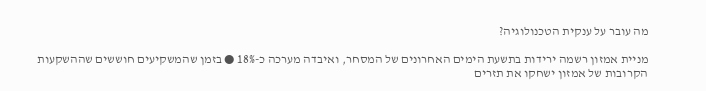מה עובר על ענקית הטכנולוגיה?

מניית אמזון רשמה ירידות בתשעת הימים האחרונים של המסחר, ואיבדה מערכה כ-18% ● בזמן שהמשקיעים חוששים שההשקעות הקרובות של אמזון ישחקו את תזרים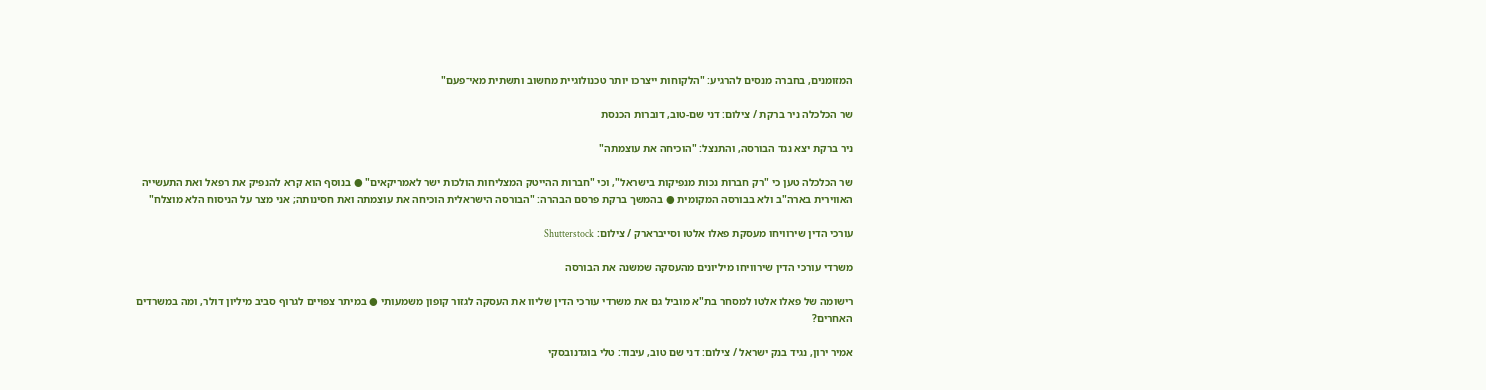המזומנים, בחברה מנסים להרגיע: "הלקוחות ייצרכו יותר טכנולוגיית מחשוב ותשתית מאי־פעם"

שר הכלכלה ניר ברקת / צילום: דני שם-טוב, דוברות הכנסת

ניר ברקת יצא נגד הבורסה, והתנצל: "הוכיחה את עוצמתה"

שר הכלכלה טען כי "רק חברות נכות מנפיקות בישראל", וכי "חברות ההייטק המצליחות הולכות ישר לאמריקאים" ● בנוסף הוא קרא להנפיק את רפאל ואת התעשייה האווירית בארה"ב ולא בבורסה המקומית ● בהמשך ברקת פרסם הבהרה: "הבורסה הישראלית הוכיחה את עוצמתה ואת חסינותה; אני מצר על הניסוח הלא מוצלח"

עורכי הדין שירוויחו מעסקת פאלו אלטו וסייברארק / צילום: Shutterstock

משרדי עורכי הדין שירוויחו מיליונים מהעסקה שמשנה את הבורסה

רישומה של פאלו אלטו למסחר בת"א מוביל גם את משרדי עורכי הדין שליוו את העסקה לגזור קופון משמעותי ● במיתר צפויים לגרוף סביב מיליון דולר, ומה במשרדים האחרים?

אמיר ירון, נגיד בנק ישראל / צילום: דני שם טוב, עיבוד: טלי בוגדנובסקי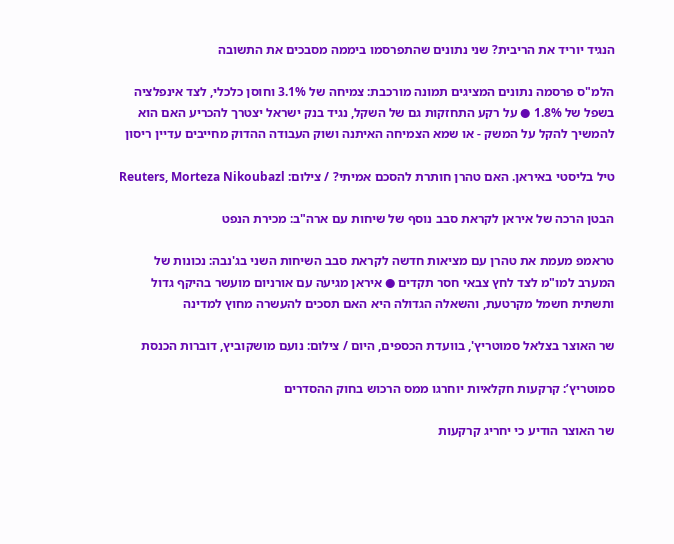הנגיד יוריד את הריבית? שני נתונים שהתפרסמו ביממה מסבכים את התשובה

הלמ"ס פרסמה נתונים המציגים תמונה מורכבת: צמיחה של 3.1% וחוסן כלכלי, לצד אינפלציה בשפל של 1.8% ● על רקע התחזקות גם של השקל, נגיד בנק ישראל יצטרך להכריע האם הוא להמשיך להקל על המשק - או שמא הצמיחה האיתנה ושוק העבודה ההדוק מחייבים עדיין ריסון

טיל בליסטי באיראן. האם טהרן חותרת להסכם אמיתי? / צילום: Reuters, Morteza Nikoubazl

הבטן הרכה של איראן לקראת סבב נוסף של שיחות עם ארה"ב: מכירת הנפט

טראמפ מעמת את טהרן עם מציאות חדשה לקראת סבב השיחות השני בג'נבה: נכונות של המערב למו"מ לצד לחץ צבאי חסר תקדים ● איראן מגיעה עם אורניום מועשר בהיקף גדול ותשתית חשמל מקרטעת, והשאלה הגדולה היא האם תסכים להעשרה מחוץ למדינה

שר האוצר בצלאל סמוטריץ', בוועדת הכספים, היום / צילום: נועם מושקוביץ, דוברות הכנסת

סמוטריץ’: קרקעות חקלאיות יוחרגו ממס הרכוש בחוק ההסדרים

שר האוצר הודיע כי יחריג קרקעות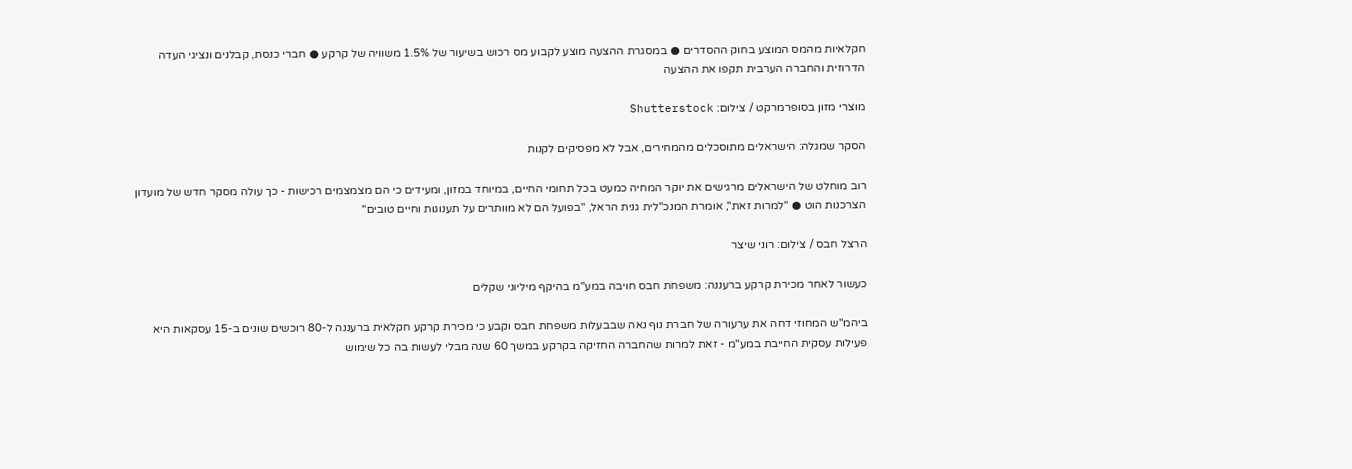חקלאיות מהמס המוצע בחוק ההסדרים ● במסגרת ההצעה מוצע לקבוע מס רכוש בשיעור של 1.5% משוויה של קרקע ● חברי כנסת, קבלנים ונציגי העדה הדרוזית והחברה הערבית תקפו את ההצעה

מוצרי מזון בסופרמרקט / צילום: Shutterstock

הסקר שמגלה: הישראלים מתוסכלים מהמחירים, אבל לא מפסיקים לקנות

רוב מוחלט של הישראלים מרגישים את יוקר המחיה כמעט בכל תחומי החיים, במיוחד במזון, ומעידים כי הם מצמצמים רכישות - כך עולה מסקר חדש של מועדון הצרכנות הוט ● "למרות זאת", אומרת המנכ"לית גנית הראל, "בפועל הם לא מוותרים על תענוגות וחיים טובים"

הרצל חבס / צילום: רוני שיצר

כעשור לאחר מכירת קרקע ברעננה: משפחת חבס חויבה במע"מ בהיקף מיליוני שקלים

ביהמ"ש המחוזי דחה את ערעורה של חברת נוף נאה שבבעלות משפחת חבס וקבע כי מכירת קרקע חקלאית ברעננה ל-80 רוכשים שונים ב-15 עסקאות היא פעילות עסקית החייבת במע"מ - זאת למרות שהחברה החזיקה בקרקע במשך 60 שנה מבלי לעשות בה כל שימוש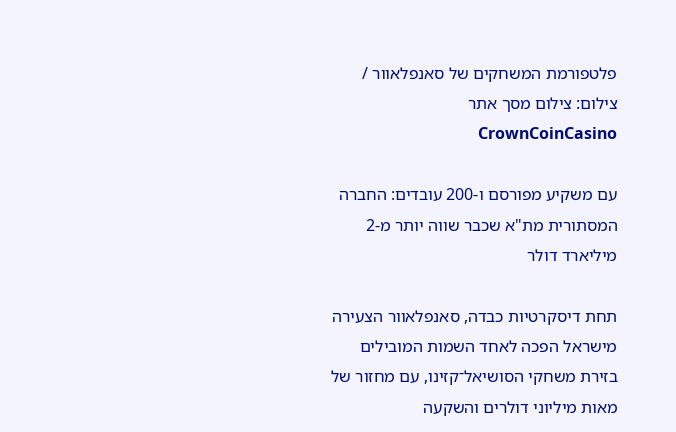פלטפורמת המשחקים של סאנפלאוור / צילום: צילום מסך אתר CrownCoinCasino

עם משקיע מפורסם ו-200 עובדים: החברה המסתורית מת"א שכבר שווה יותר מ-2 מיליארד דולר

תחת דיסקרטיות כבדה, סאנפלאוור הצעירה מישראל הפכה לאחד השמות המובילים בזירת משחקי הסושיאל־קזינו, עם מחזור של מאות מיליוני דולרים והשקעה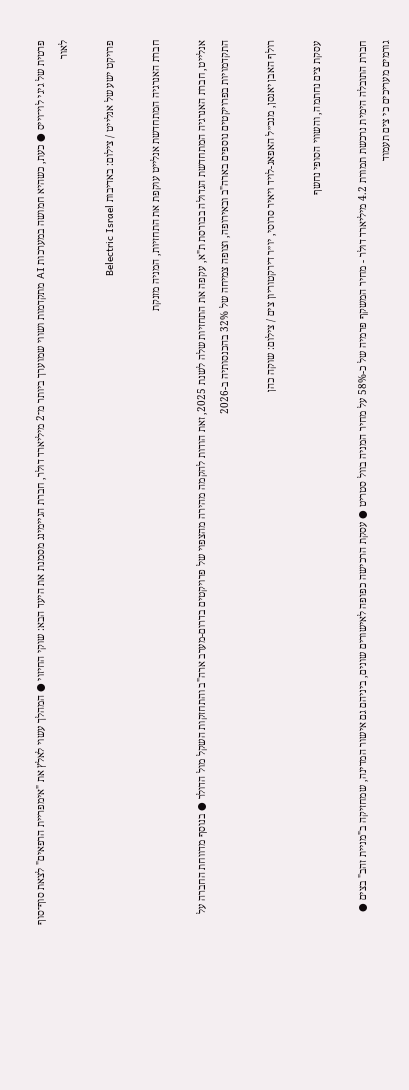פרטית של גיגי לוי־וייס ● כעת, כשהיא חמושה במערכות AI מתקדמות ושווי שמוערך ביותר מ־2 מיליארד דולר, חברת הגיימינג מסמנת את היעד הבא: שוקי החיזוי ● המהלך עשוי לאלץ את "אימפריית הרפאים" לצאת סוף־סוף לאור

פרויקט ישע של אנלייט / צילום: באדיבות Belectric Israel

חברת האנרגיה המתחדשת אנלייט עוקפת את התחזיות, המניה מזנקת

אנלייט, חברת האנרגיה המתחדשת הגדולה בבורסת ת"א, עקפה את התחזיות שלה לשנת 2025, זאת הודות להקמה מהירה מהצפוי של פרויקטים בדרום-מערב ארה"ב והתחזקות השקל מול הדולר ● בנוסף מדווחת החברה על התקדמויות בפרויקטים נוספים בארה"ב ובאירופה, וצופה צמיחה של 32% בהכנסותיה ב-2026

רולף האבן יאנסן, מנכ״ל האפאג-לויד ויאיר סרוסי, יו״ר דירקטוריון צים / צילום: שוקה כהן

עסקת צים נחתמה, והשווי הסופי נחשף

חברת התובלה הימית נרכשת תמורת 4.2 מיליארד דולר - מחיר המשקף פרמיה של כ-58% על מחיר המניה בוול סטריט ● עסקת הרכישה כפופה לאישורים שונים, ביניהם גם אישור המדינה, שמחזיקה ב"מניית זהב" בצים ● גורמים מעריכים כי צים תעמוד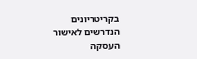בקריטריונים הנדרשים לאישור העסקה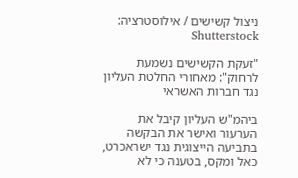ניצול קשישים / אילוסטרציה: Shutterstock

"זעקת הקשישים נשמעת לרחוק": מאחורי החלטת העליון נגד חברות האשראי

ביהמ"ש העליון קיבל את הערעור ואישר את הבקשה בתביעה הייצוגית נגד ישראכרט, כאל ומקס, בטענה כי לא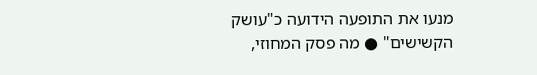מנעו את התופעה הידועה כ"עושק הקשישים" ● מה פסק המחוזי,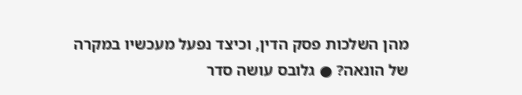מהן השלכות פסק הדין, וכיצד נפעל מעכשיו במקרה של הונאה? ● גלובס עושה סדר